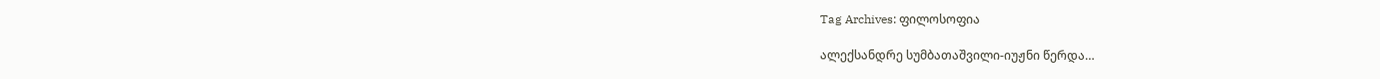Tag Archives: ფილოსოფია

ალექსანდრე სუმბათაშვილი-იუჟნი წერდა…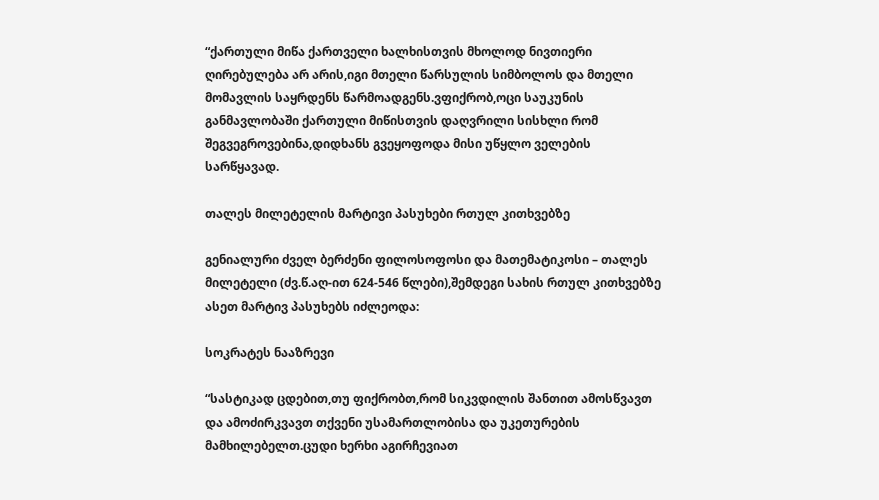“ქართული მიწა ქართველი ხალხისთვის მხოლოდ ნივთიერი ღირებულება არ არის,იგი მთელი წარსულის სიმბოლოს და მთელი მომავლის საყრდენს წარმოადგენს.ვფიქრობ,ოცი საუკუნის განმავლობაში ქართული მიწისთვის დაღვრილი სისხლი რომ შეგვეგროვებინა,დიდხანს გვეყოფოდა მისი უწყლო ველების სარწყავად.

თალეს მილეტელის მარტივი პასუხები რთულ კითხვებზე

გენიალური ძველ ბერძენი ფილოსოფოსი და მათემატიკოსი – თალეს მილეტელი (ძვ.წ.აღ-ით 624-546 წლები),შემდეგი სახის რთულ კითხვებზე ასეთ მარტივ პასუხებს იძლეოდა:

სოკრატეს ნააზრევი

“სასტიკად ცდებით,თუ ფიქრობთ,რომ სიკვდილის შანთით ამოსწვავთ და ამოძირკვავთ თქვენი უსამართლობისა და უკეთურების მამხილებელთ.ცუდი ხერხი აგირჩევიათ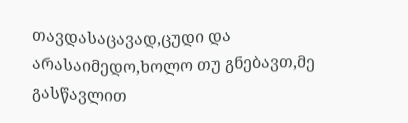თავდასაცავად,ცუდი და არასაიმედო,ხოლო თუ გნებავთ,მე გასწავლით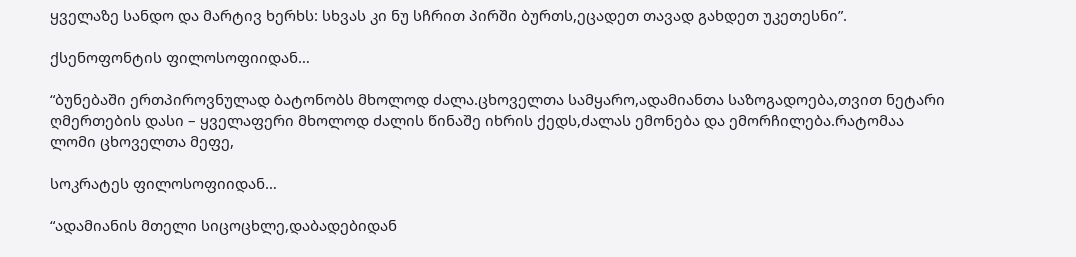ყველაზე სანდო და მარტივ ხერხს: სხვას კი ნუ სჩრით პირში ბურთს,ეცადეთ თავად გახდეთ უკეთესნი”.

ქსენოფონტის ფილოსოფიიდან…

“ბუნებაში ერთპიროვნულად ბატონობს მხოლოდ ძალა.ცხოველთა სამყარო,ადამიანთა საზოგადოება,თვით ნეტარი ღმერთების დასი – ყველაფერი მხოლოდ ძალის წინაშე იხრის ქედს,ძალას ემონება და ემორჩილება.რატომაა ლომი ცხოველთა მეფე,

სოკრატეს ფილოსოფიიდან…

“ადამიანის მთელი სიცოცხლე,დაბადებიდან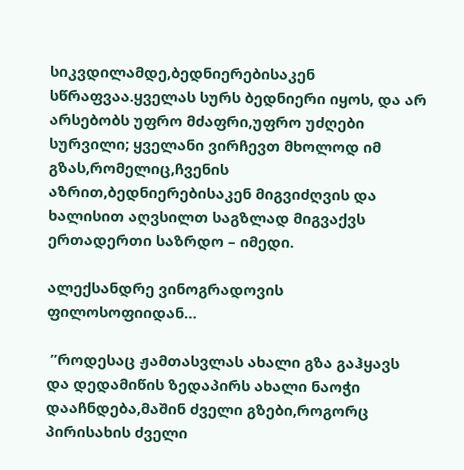სიკვდილამდე,ბედნიერებისაკენ სწრაფვაა.ყველას სურს ბედნიერი იყოს, და არ არსებობს უფრო მძაფრი,უფრო უძღები სურვილი; ყველანი ვირჩევთ მხოლოდ იმ გზას,რომელიც,ჩვენის აზრით,ბედნიერებისაკენ მიგვიძღვის და ხალისით აღვსილთ საგზლად მიგვაქვს ერთადერთი საზრდო – იმედი.

ალექსანდრე ვინოგრადოვის ფილოსოფიიდან…

 ”როდესაც ჟამთასვლას ახალი გზა გაჰყავს და დედამიწის ზედაპირს ახალი ნაოჭი დააჩნდება,მაშინ ძველი გზები,როგორც პირისახის ძველი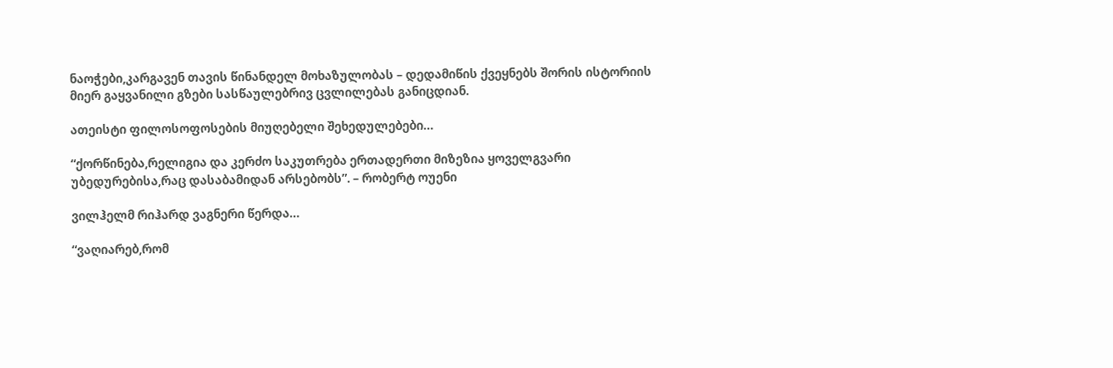ნაოჭები,კარგავენ თავის წინანდელ მოხაზულობას – დედამიწის ქვეყნებს შორის ისტორიის მიერ გაყვანილი გზები სასწაულებრივ ცვლილებას განიცდიან.

ათეისტი ფილოსოფოსების მიუღებელი შეხედულებები…

“ქორწინება,რელიგია და კერძო საკუთრება ერთადერთი მიზეზია ყოველგვარი უბედურებისა,რაც დასაბამიდან არსებობს”. – რობერტ ოუენი

ვილჰელმ რიჰარდ ვაგნერი წერდა…

“ვაღიარებ,რომ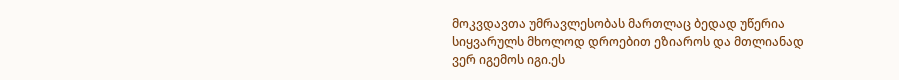მოკვდავთა უმრავლესობას მართლაც ბედად უწერია სიყვარულს მხოლოდ დროებით ეზიაროს და მთლიანად ვერ იგემოს იგი.ეს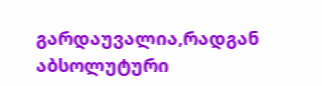გარდაუვალია,რადგან აბსოლუტური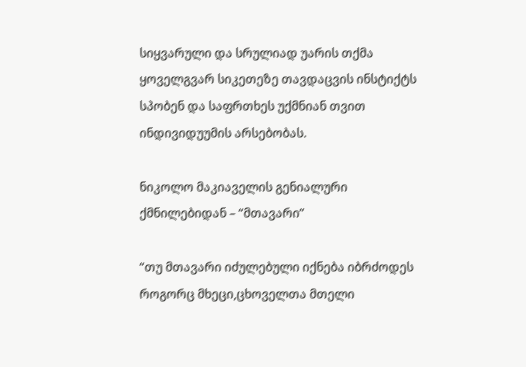სიყვარული და სრულიად უარის თქმა ყოველგვარ სიკეთეზე თავდაცვის ინსტიქტს სპობენ და საფრთხეს უქმნიან თვით ინდივიდუუმის არსებობას.

ნიკოლო მაკიაველის გენიალური ქმნილებიდან – “მთავარი”

“თუ მთავარი იძულებული იქნება იბრძოდეს როგორც მხეცი,ცხოველთა მთელი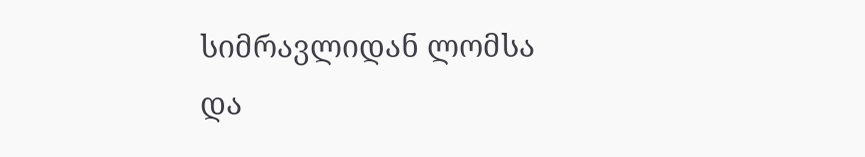სიმრავლიდან ლომსა და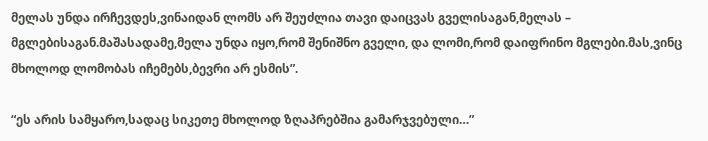მელას უნდა ირჩევდეს,ვინაიდან ლომს არ შეუძლია თავი დაიცვას გველისაგან,მელას – მგლებისაგან.მაშასადამე,მელა უნდა იყო,რომ შენიშნო გველი, და ლომი,რომ დაიფრინო მგლები.მას,ვინც მხოლოდ ლომობას იჩემებს,ბევრი არ ესმის”.

“ეს არის სამყარო,სადაც სიკეთე მხოლოდ ზღაპრებშია გამარჯვებული…”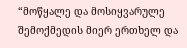“მოწყალე და მოსიყვარულე შემოქმედის მიერ ერთხელ და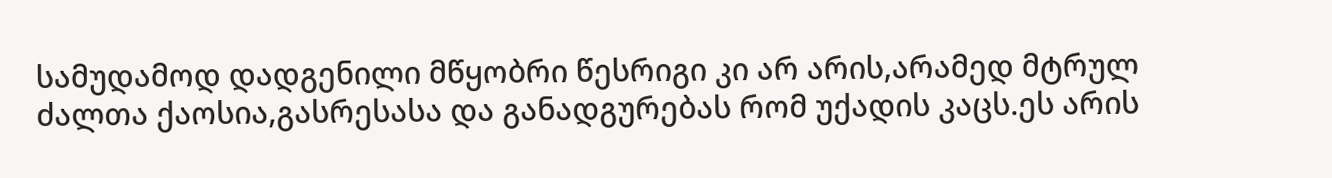სამუდამოდ დადგენილი მწყობრი წესრიგი კი არ არის,არამედ მტრულ ძალთა ქაოსია,გასრესასა და განადგურებას რომ უქადის კაცს.ეს არის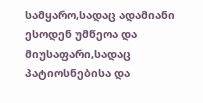სამყარო,სადაც ადამიანი ესოდენ უმწეოა და მიუსაფარი,სადაც პატიოსნებისა და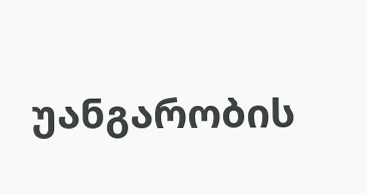უანგარობის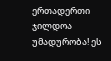ერთადერთი ჯილდოა უმადურობა! ეს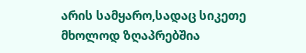არის სამყარო,სადაც სიკეთე მხოლოდ ზღაპრებშია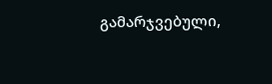გამარჯვებული,